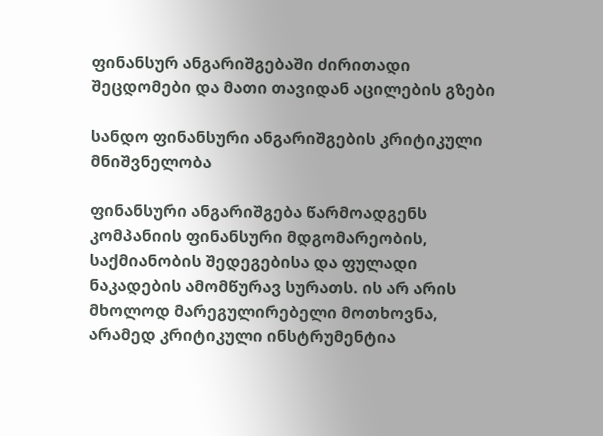ფინანსურ ანგარიშგებაში ძირითადი შეცდომები და მათი თავიდან აცილების გზები

სანდო ფინანსური ანგარიშგების კრიტიკული მნიშვნელობა

ფინანსური ანგარიშგება წარმოადგენს კომპანიის ფინანსური მდგომარეობის, საქმიანობის შედეგებისა და ფულადი ნაკადების ამომწურავ სურათს. ის არ არის მხოლოდ მარეგულირებელი მოთხოვნა, არამედ კრიტიკული ინსტრუმენტია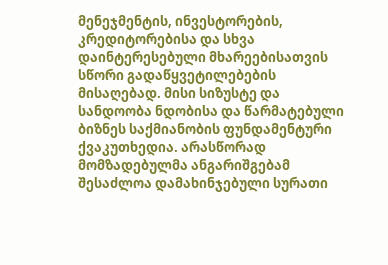მენეჯმენტის, ინვესტორების, კრედიტორებისა და სხვა დაინტერესებული მხარეებისათვის სწორი გადაწყვეტილებების მისაღებად. მისი სიზუსტე და სანდოობა ნდობისა და წარმატებული ბიზნეს საქმიანობის ფუნდამენტური ქვაკუთხედია. არასწორად მომზადებულმა ანგარიშგებამ შესაძლოა დამახინჯებული სურათი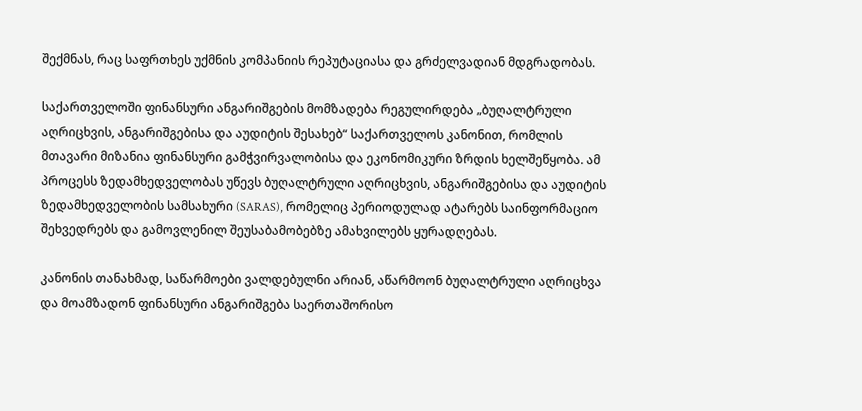შექმნას, რაც საფრთხეს უქმნის კომპანიის რეპუტაციასა და გრძელვადიან მდგრადობას.

საქართველოში ფინანსური ანგარიშგების მომზადება რეგულირდება „ბუღალტრული აღრიცხვის, ანგარიშგებისა და აუდიტის შესახებ“ საქართველოს კანონით, რომლის მთავარი მიზანია ფინანსური გამჭვირვალობისა და ეკონომიკური ზრდის ხელშეწყობა. ამ პროცესს ზედამხედველობას უწევს ბუღალტრული აღრიცხვის, ანგარიშგებისა და აუდიტის ზედამხედველობის სამსახური (SARAS), რომელიც პერიოდულად ატარებს საინფორმაციო შეხვედრებს და გამოვლენილ შეუსაბამობებზე ამახვილებს ყურადღებას.

კანონის თანახმად, საწარმოები ვალდებულნი არიან, აწარმოონ ბუღალტრული აღრიცხვა და მოამზადონ ფინანსური ანგარიშგება საერთაშორისო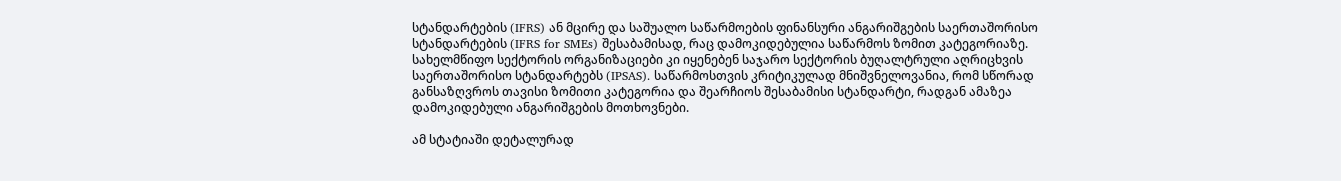სტანდარტების (IFRS) ან მცირე და საშუალო საწარმოების ფინანსური ანგარიშგების საერთაშორისო სტანდარტების (IFRS for SMEs) შესაბამისად, რაც დამოკიდებულია საწარმოს ზომით კატეგორიაზე. სახელმწიფო სექტორის ორგანიზაციები კი იყენებენ საჯარო სექტორის ბუღალტრული აღრიცხვის საერთაშორისო სტანდარტებს (IPSAS). საწარმოსთვის კრიტიკულად მნიშვნელოვანია, რომ სწორად განსაზღვროს თავისი ზომითი კატეგორია და შეარჩიოს შესაბამისი სტანდარტი, რადგან ამაზეა დამოკიდებული ანგარიშგების მოთხოვნები.

ამ სტატიაში დეტალურად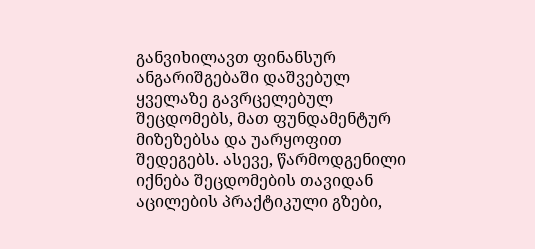განვიხილავთ ფინანსურ ანგარიშგებაში დაშვებულ ყველაზე გავრცელებულ შეცდომებს, მათ ფუნდამენტურ მიზეზებსა და უარყოფით შედეგებს. ასევე, წარმოდგენილი იქნება შეცდომების თავიდან აცილების პრაქტიკული გზები,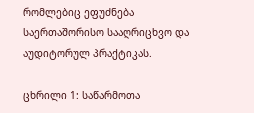რომლებიც ეფუძნება საერთაშორისო სააღრიცხვო და აუდიტორულ პრაქტიკას.

ცხრილი 1: საწარმოთა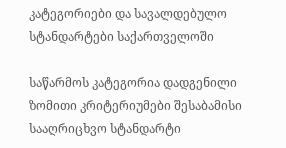კატეგორიები და სავალდებულო სტანდარტები საქართველოში

საწარმოს კატეგორია დადგენილი ზომითი კრიტერიუმები შესაბამისი სააღრიცხვო სტანდარტი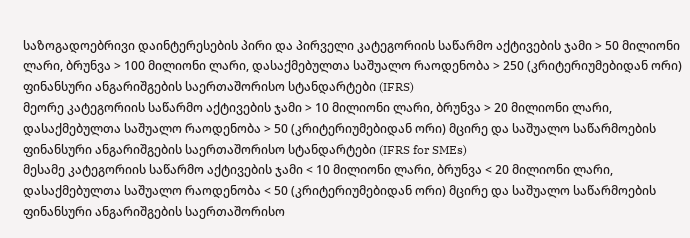საზოგადოებრივი დაინტერესების პირი და პირველი კატეგორიის საწარმო აქტივების ჯამი > 50 მილიონი ლარი, ბრუნვა > 100 მილიონი ლარი, დასაქმებულთა საშუალო რაოდენობა > 250 (კრიტერიუმებიდან ორი) ფინანსური ანგარიშგების საერთაშორისო სტანდარტები (IFRS)
მეორე კატეგორიის საწარმო აქტივების ჯამი > 10 მილიონი ლარი, ბრუნვა > 20 მილიონი ლარი, დასაქმებულთა საშუალო რაოდენობა > 50 (კრიტერიუმებიდან ორი) მცირე და საშუალო საწარმოების ფინანსური ანგარიშგების საერთაშორისო სტანდარტები (IFRS for SMEs)
მესამე კატეგორიის საწარმო აქტივების ჯამი < 10 მილიონი ლარი, ბრუნვა < 20 მილიონი ლარი, დასაქმებულთა საშუალო რაოდენობა < 50 (კრიტერიუმებიდან ორი) მცირე და საშუალო საწარმოების ფინანსური ანგარიშგების საერთაშორისო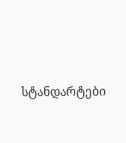სტანდარტები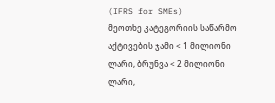(IFRS for SMEs)
მეოთხე კატეგორიის საწარმო აქტივების ჯამი < 1 მილიონი ლარი, ბრუნვა < 2 მილიონი ლარი,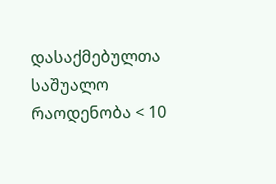დასაქმებულთა საშუალო რაოდენობა < 10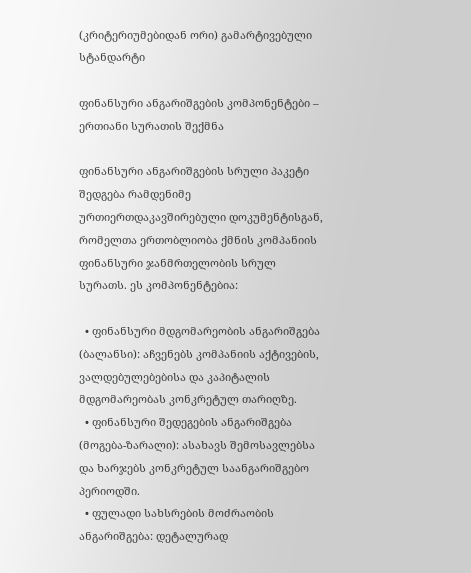(კრიტერიუმებიდან ორი) გამარტივებული სტანდარტი

ფინანსური ანგარიშგების კომპონენტები – ერთიანი სურათის შექმნა

ფინანსური ანგარიშგების სრული პაკეტი შედგება რამდენიმე ურთიერთდაკავშირებული დოკუმენტისგან, რომელთა ერთობლიობა ქმნის კომპანიის ფინანსური ჯანმრთელობის სრულ სურათს. ეს კომპონენტებია:

  • ფინანსური მდგომარეობის ანგარიშგება (ბალანსი): აჩვენებს კომპანიის აქტივების, ვალდებულებებისა და კაპიტალის მდგომარეობას კონკრეტულ თარიღზე.
  • ფინანსური შედეგების ანგარიშგება (მოგება-ზარალი): ასახავს შემოსავლებსა და ხარჯებს კონკრეტულ საანგარიშგებო პერიოდში.
  • ფულადი სახსრების მოძრაობის ანგარიშგება: დეტალურად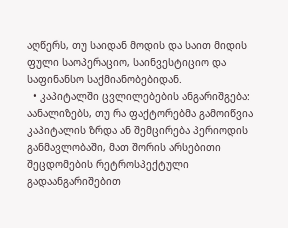აღწერს, თუ საიდან მოდის და საით მიდის ფული საოპერაციო, საინვესტიციო და საფინანსო საქმიანობებიდან.
  • კაპიტალში ცვლილებების ანგარიშგება: აანალიზებს, თუ რა ფაქტორებმა გამოიწვია კაპიტალის ზრდა ან შემცირება პერიოდის განმავლობაში, მათ შორის არსებითი შეცდომების რეტროსპექტული გადაანგარიშებით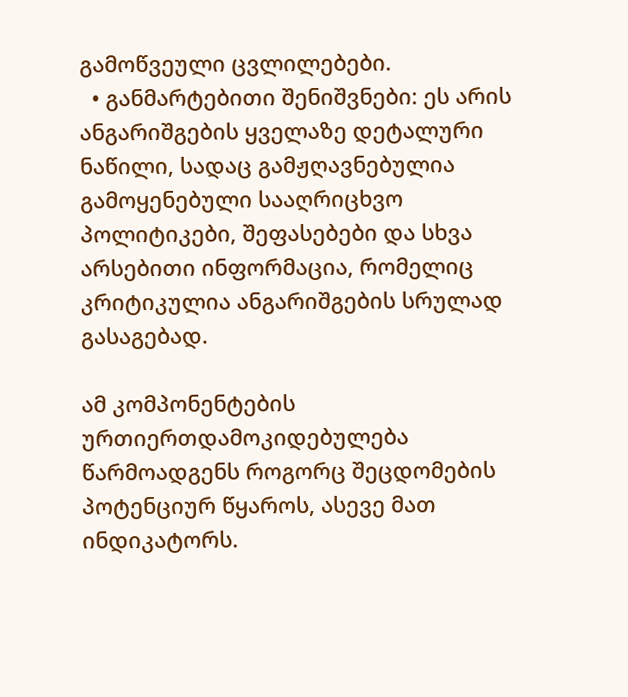გამოწვეული ცვლილებები.
  • განმარტებითი შენიშვნები: ეს არის ანგარიშგების ყველაზე დეტალური ნაწილი, სადაც გამჟღავნებულია გამოყენებული სააღრიცხვო პოლიტიკები, შეფასებები და სხვა არსებითი ინფორმაცია, რომელიც კრიტიკულია ანგარიშგების სრულად გასაგებად.

ამ კომპონენტების ურთიერთდამოკიდებულება წარმოადგენს როგორც შეცდომების პოტენციურ წყაროს, ასევე მათ ინდიკატორს.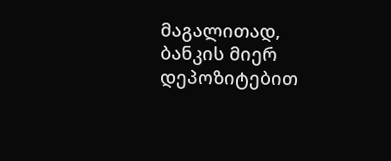მაგალითად, ბანკის მიერ დეპოზიტებით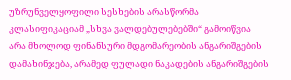უზრუნველყოფილი სესხების არასწორმა კლასიფიკაციამ „სხვა ვალდებულებებში“ გამოიწვია არა მხოლოდ ფინანსური მდგომარეობის ანგარიშგების დამახინჯება, არამედ ფულადი ნაკადების ანგარიშგების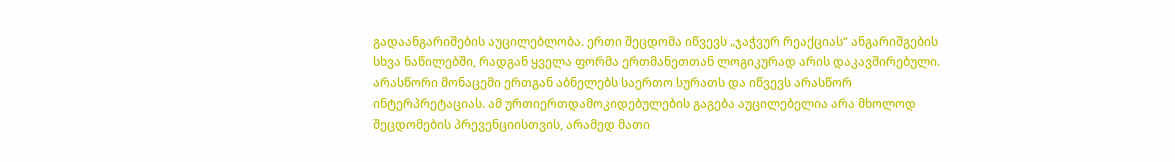გადაანგარიშების აუცილებლობა. ერთი შეცდომა იწვევს „ჯაჭვურ რეაქციას“ ანგარიშგების სხვა ნაწილებში, რადგან ყველა ფორმა ერთმანეთთან ლოგიკურად არის დაკავშირებული. არასწორი მონაცემი ერთგან აბნელებს საერთო სურათს და იწვევს არასწორ ინტერპრეტაციას. ამ ურთიერთდამოკიდებულების გაგება აუცილებელია არა მხოლოდ შეცდომების პრევენციისთვის, არამედ მათი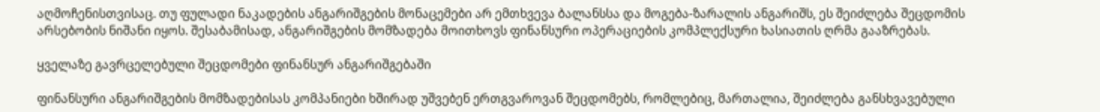აღმოჩენისთვისაც. თუ ფულადი ნაკადების ანგარიშგების მონაცემები არ ემთხვევა ბალანსსა და მოგება-ზარალის ანგარიშს, ეს შეიძლება შეცდომის არსებობის ნიშანი იყოს. შესაბამისად, ანგარიშგების მომზადება მოითხოვს ფინანსური ოპერაციების კომპლექსური ხასიათის ღრმა გააზრებას.

ყველაზე გავრცელებული შეცდომები ფინანსურ ანგარიშგებაში

ფინანსური ანგარიშგების მომზადებისას კომპანიები ხშირად უშვებენ ერთგვაროვან შეცდომებს, რომლებიც, მართალია, შეიძლება განსხვავებული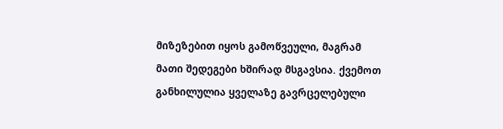მიზეზებით იყოს გამოწვეული, მაგრამ მათი შედეგები ხშირად მსგავსია. ქვემოთ განხილულია ყველაზე გავრცელებული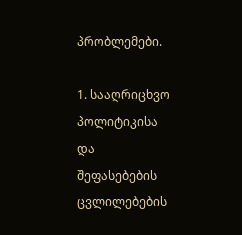პრობლემები.

1. სააღრიცხვო პოლიტიკისა და შეფასებების ცვლილებების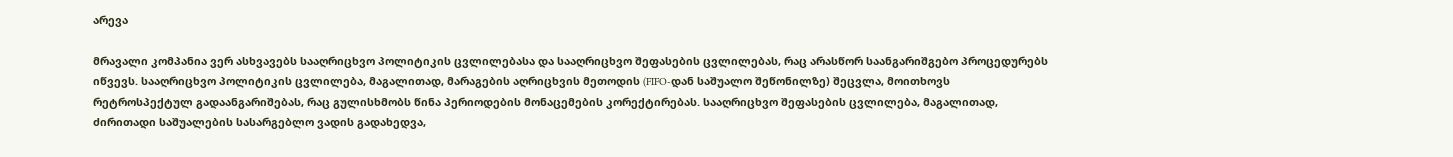არევა

მრავალი კომპანია ვერ ასხვავებს სააღრიცხვო პოლიტიკის ცვლილებასა და სააღრიცხვო შეფასების ცვლილებას, რაც არასწორ საანგარიშგებო პროცედურებს იწვევს. სააღრიცხვო პოლიტიკის ცვლილება, მაგალითად, მარაგების აღრიცხვის მეთოდის (FIFO-დან საშუალო შეწონილზე) შეცვლა, მოითხოვს რეტროსპექტულ გადაანგარიშებას, რაც გულისხმობს წინა პერიოდების მონაცემების კორექტირებას. სააღრიცხვო შეფასების ცვლილება, მაგალითად, ძირითადი საშუალების სასარგებლო ვადის გადახედვა,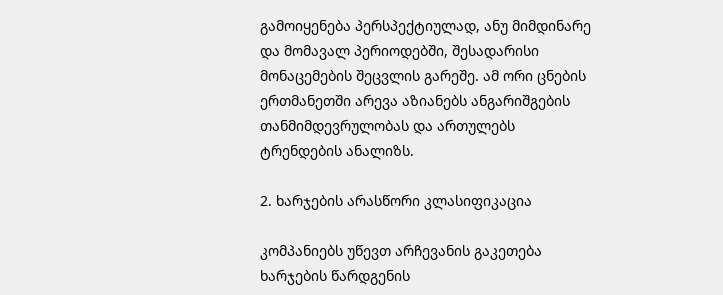გამოიყენება პერსპექტიულად, ანუ მიმდინარე და მომავალ პერიოდებში, შესადარისი მონაცემების შეცვლის გარეშე. ამ ორი ცნების ერთმანეთში არევა აზიანებს ანგარიშგების თანმიმდევრულობას და ართულებს ტრენდების ანალიზს.

2. ხარჯების არასწორი კლასიფიკაცია

კომპანიებს უწევთ არჩევანის გაკეთება ხარჯების წარდგენის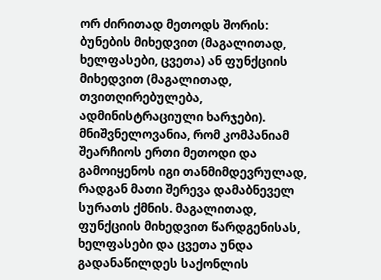ორ ძირითად მეთოდს შორის: ბუნების მიხედვით (მაგალითად, ხელფასები, ცვეთა) ან ფუნქციის მიხედვით (მაგალითად, თვითღირებულება, ადმინისტრაციული ხარჯები). მნიშვნელოვანია, რომ კომპანიამ შეარჩიოს ერთი მეთოდი და გამოიყენოს იგი თანმიმდევრულად, რადგან მათი შერევა დამაბნეველ სურათს ქმნის. მაგალითად, ფუნქციის მიხედვით წარდგენისას, ხელფასები და ცვეთა უნდა გადანაწილდეს საქონლის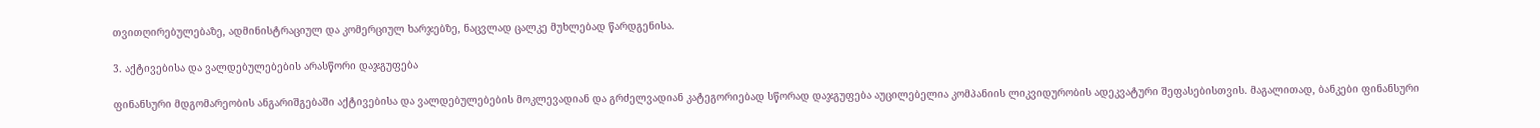თვითღირებულებაზე, ადმინისტრაციულ და კომერციულ ხარჯებზე, ნაცვლად ცალკე მუხლებად წარდგენისა.

3. აქტივებისა და ვალდებულებების არასწორი დაჯგუფება

ფინანსური მდგომარეობის ანგარიშგებაში აქტივებისა და ვალდებულებების მოკლევადიან და გრძელვადიან კატეგორიებად სწორად დაჯგუფება აუცილებელია კომპანიის ლიკვიდურობის ადეკვატური შეფასებისთვის. მაგალითად, ბანკები ფინანსური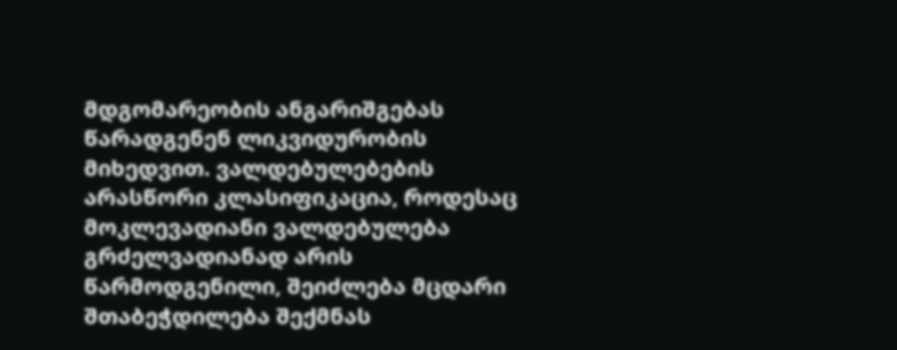მდგომარეობის ანგარიშგებას წარადგენენ ლიკვიდურობის მიხედვით. ვალდებულებების არასწორი კლასიფიკაცია, როდესაც მოკლევადიანი ვალდებულება გრძელვადიანად არის წარმოდგენილი, შეიძლება მცდარი შთაბეჭდილება შექმნას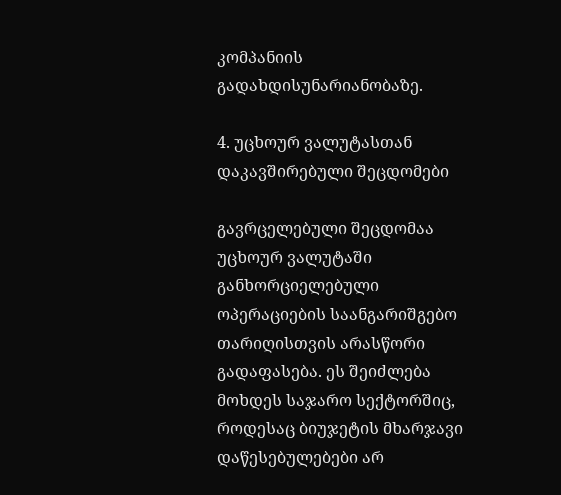კომპანიის გადახდისუნარიანობაზე.

4. უცხოურ ვალუტასთან დაკავშირებული შეცდომები

გავრცელებული შეცდომაა უცხოურ ვალუტაში განხორციელებული ოპერაციების საანგარიშგებო თარიღისთვის არასწორი გადაფასება. ეს შეიძლება მოხდეს საჯარო სექტორშიც, როდესაც ბიუჯეტის მხარჯავი დაწესებულებები არ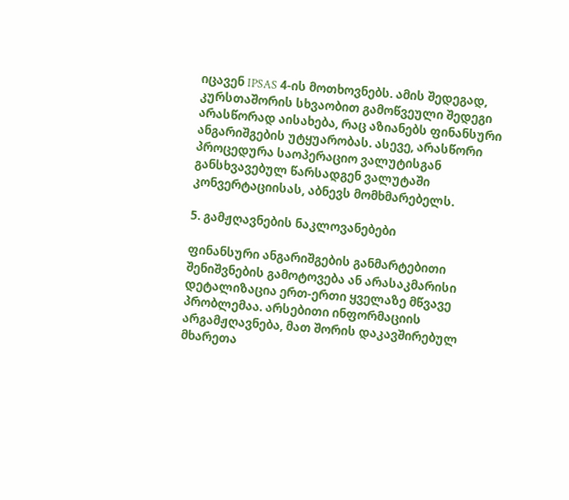იცავენ IPSAS 4-ის მოთხოვნებს. ამის შედეგად, კურსთაშორის სხვაობით გამოწვეული შედეგი არასწორად აისახება, რაც აზიანებს ფინანსური ანგარიშგების უტყუარობას. ასევე, არასწორი პროცედურა საოპერაციო ვალუტისგან განსხვავებულ წარსადგენ ვალუტაში კონვერტაციისას, აბნევს მომხმარებელს.

5. გამჟღავნების ნაკლოვანებები

ფინანსური ანგარიშგების განმარტებითი შენიშვნების გამოტოვება ან არასაკმარისი დეტალიზაცია ერთ-ერთი ყველაზე მწვავე პრობლემაა. არსებითი ინფორმაციის არგამჟღავნება, მათ შორის დაკავშირებულ მხარეთა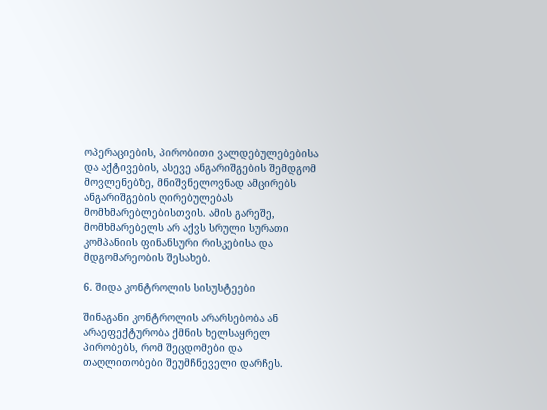ოპერაციების, პირობითი ვალდებულებებისა და აქტივების, ასევე ანგარიშგების შემდგომ მოვლენებზე, მნიშვნელოვნად ამცირებს ანგარიშგების ღირებულებას მომხმარებლებისთვის. ამის გარეშე, მომხმარებელს არ აქვს სრული სურათი კომპანიის ფინანსური რისკებისა და მდგომარეობის შესახებ.

6. შიდა კონტროლის სისუსტეები

შინაგანი კონტროლის არარსებობა ან არაეფექტურობა ქმნის ხელსაყრელ პირობებს, რომ შეცდომები და თაღლითობები შეუმჩნეველი დარჩეს.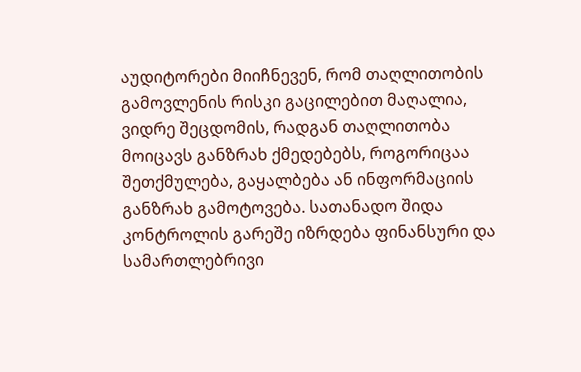აუდიტორები მიიჩნევენ, რომ თაღლითობის გამოვლენის რისკი გაცილებით მაღალია, ვიდრე შეცდომის, რადგან თაღლითობა მოიცავს განზრახ ქმედებებს, როგორიცაა შეთქმულება, გაყალბება ან ინფორმაციის განზრახ გამოტოვება. სათანადო შიდა კონტროლის გარეშე იზრდება ფინანსური და სამართლებრივი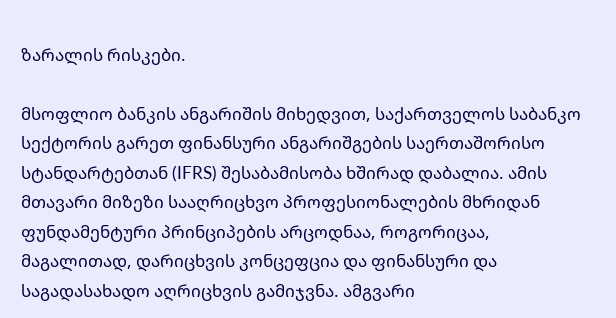ზარალის რისკები.

მსოფლიო ბანკის ანგარიშის მიხედვით, საქართველოს საბანკო სექტორის გარეთ ფინანსური ანგარიშგების საერთაშორისო სტანდარტებთან (IFRS) შესაბამისობა ხშირად დაბალია. ამის მთავარი მიზეზი სააღრიცხვო პროფესიონალების მხრიდან ფუნდამენტური პრინციპების არცოდნაა, როგორიცაა, მაგალითად, დარიცხვის კონცეფცია და ფინანსური და საგადასახადო აღრიცხვის გამიჯვნა. ამგვარი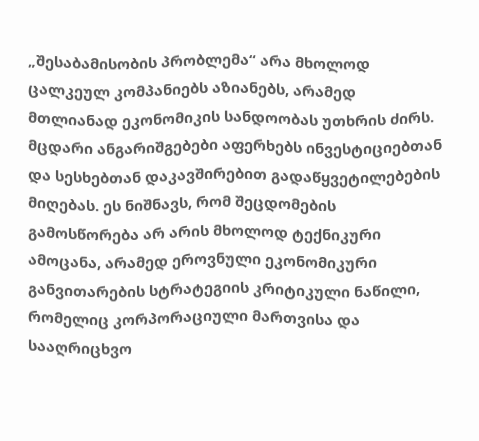„შესაბამისობის პრობლემა“ არა მხოლოდ ცალკეულ კომპანიებს აზიანებს, არამედ მთლიანად ეკონომიკის სანდოობას უთხრის ძირს. მცდარი ანგარიშგებები აფერხებს ინვესტიციებთან და სესხებთან დაკავშირებით გადაწყვეტილებების მიღებას. ეს ნიშნავს, რომ შეცდომების გამოსწორება არ არის მხოლოდ ტექნიკური ამოცანა, არამედ ეროვნული ეკონომიკური განვითარების სტრატეგიის კრიტიკული ნაწილი, რომელიც კორპორაციული მართვისა და სააღრიცხვო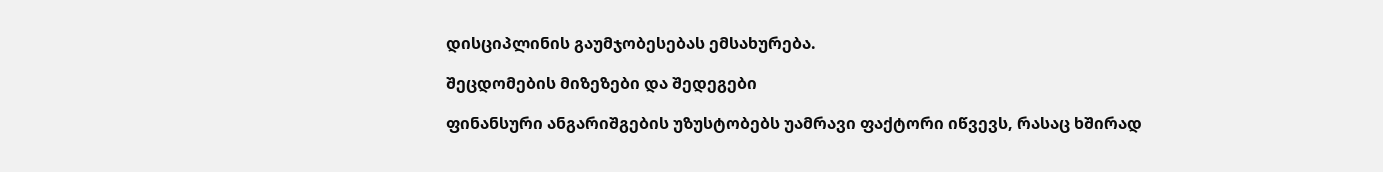დისციპლინის გაუმჯობესებას ემსახურება.

შეცდომების მიზეზები და შედეგები

ფინანსური ანგარიშგების უზუსტობებს უამრავი ფაქტორი იწვევს, რასაც ხშირად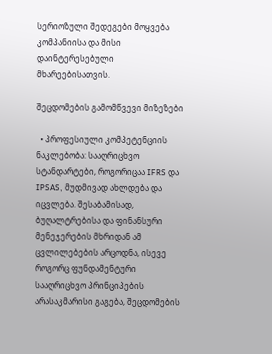სერიოზული შედეგები მოყვება კომპანიისა და მისი დაინტერესებული მხარეებისათვის.

შეცდომების გამომწვევი მიზეზები

  • პროფესიული კომპეტენციის ნაკლებობა: სააღრიცხვო სტანდარტები, როგორიცაა IFRS და IPSAS, მუდმივად ახლდება და იცვლება. შესაბამისად, ბუღალტრებისა და ფინანსური მენეჯერების მხრიდან ამ ცვლილებების არცოდნა, ისევე როგორც ფუნდამენტური სააღრიცხვო პრინციპების არასაკმარისი გაგება, შეცდომების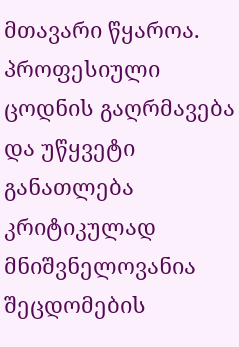მთავარი წყაროა. პროფესიული ცოდნის გაღრმავება და უწყვეტი განათლება კრიტიკულად მნიშვნელოვანია შეცდომების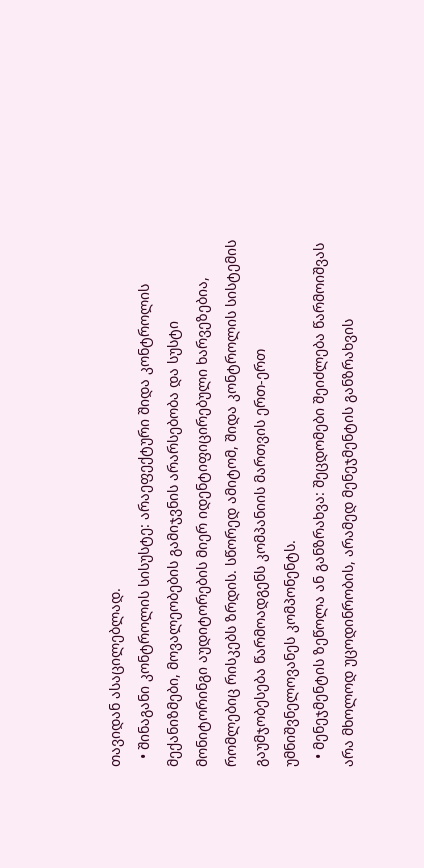თავიდან ასაცილებლად.
  • შინაგანი კონტროლის სისუსტე: არაეფექტური შიდა კონტროლის მექანიზმები, მოვალეობების გამიჯვნის არარსებობა და სუსტი მონიტორინგი აუდიტორების მიერ იდენტიფიცირებული ხარვეზებია, რომლებიც რისკებს ზრდის. სწორედ ამიტომ, შიდა კონტროლის სისტემის გაუმჯობესება წარმოადგენს კომპანიის მართვის ერთ-ერთ უმნიშვნელოვანეს კომპონენტს.
  • მენეჯმენტის ზეწოლა ან განზრახვა: შეცდომები შეიძლება წარმოიშვას არა მხოლოდ უცოდინრობის, არამედ მენეჯმენტის განზრახვის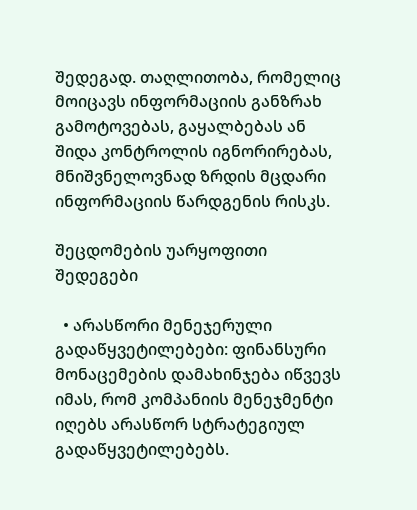შედეგად. თაღლითობა, რომელიც მოიცავს ინფორმაციის განზრახ გამოტოვებას, გაყალბებას ან შიდა კონტროლის იგნორირებას, მნიშვნელოვნად ზრდის მცდარი ინფორმაციის წარდგენის რისკს.

შეცდომების უარყოფითი შედეგები

  • არასწორი მენეჯერული გადაწყვეტილებები: ფინანსური მონაცემების დამახინჯება იწვევს იმას, რომ კომპანიის მენეჯმენტი იღებს არასწორ სტრატეგიულ გადაწყვეტილებებს.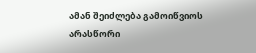ამან შეიძლება გამოიწვიოს არასწორი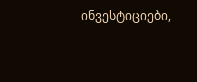ინვესტიციები,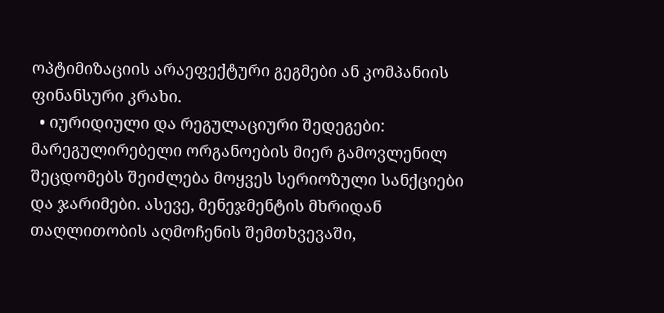ოპტიმიზაციის არაეფექტური გეგმები ან კომპანიის ფინანსური კრახი.
  • იურიდიული და რეგულაციური შედეგები: მარეგულირებელი ორგანოების მიერ გამოვლენილ შეცდომებს შეიძლება მოყვეს სერიოზული სანქციები და ჯარიმები. ასევე, მენეჯმენტის მხრიდან თაღლითობის აღმოჩენის შემთხვევაში,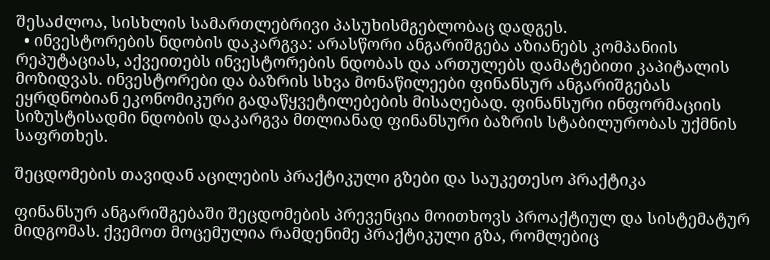შესაძლოა, სისხლის სამართლებრივი პასუხისმგებლობაც დადგეს.
  • ინვესტორების ნდობის დაკარგვა: არასწორი ანგარიშგება აზიანებს კომპანიის რეპუტაციას, აქვეითებს ინვესტორების ნდობას და ართულებს დამატებითი კაპიტალის მოზიდვას. ინვესტორები და ბაზრის სხვა მონაწილეები ფინანსურ ანგარიშგებას ეყრდნობიან ეკონომიკური გადაწყვეტილებების მისაღებად. ფინანსური ინფორმაციის სიზუსტისადმი ნდობის დაკარგვა მთლიანად ფინანსური ბაზრის სტაბილურობას უქმნის საფრთხეს.

შეცდომების თავიდან აცილების პრაქტიკული გზები და საუკეთესო პრაქტიკა

ფინანსურ ანგარიშგებაში შეცდომების პრევენცია მოითხოვს პროაქტიულ და სისტემატურ მიდგომას. ქვემოთ მოცემულია რამდენიმე პრაქტიკული გზა, რომლებიც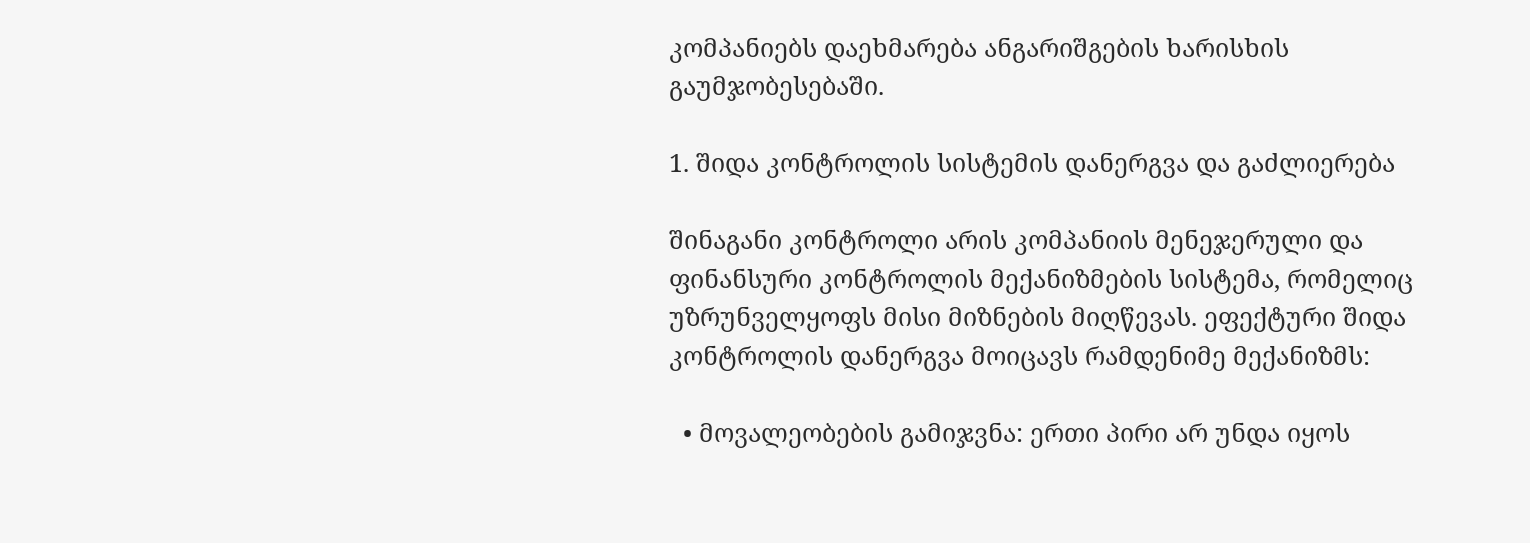კომპანიებს დაეხმარება ანგარიშგების ხარისხის გაუმჯობესებაში.

1. შიდა კონტროლის სისტემის დანერგვა და გაძლიერება

შინაგანი კონტროლი არის კომპანიის მენეჯერული და ფინანსური კონტროლის მექანიზმების სისტემა, რომელიც უზრუნველყოფს მისი მიზნების მიღწევას. ეფექტური შიდა კონტროლის დანერგვა მოიცავს რამდენიმე მექანიზმს:

  • მოვალეობების გამიჯვნა: ერთი პირი არ უნდა იყოს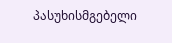პასუხისმგებელი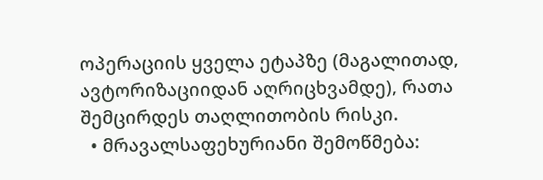ოპერაციის ყველა ეტაპზე (მაგალითად, ავტორიზაციიდან აღრიცხვამდე), რათა შემცირდეს თაღლითობის რისკი.
  • მრავალსაფეხურიანი შემოწმება: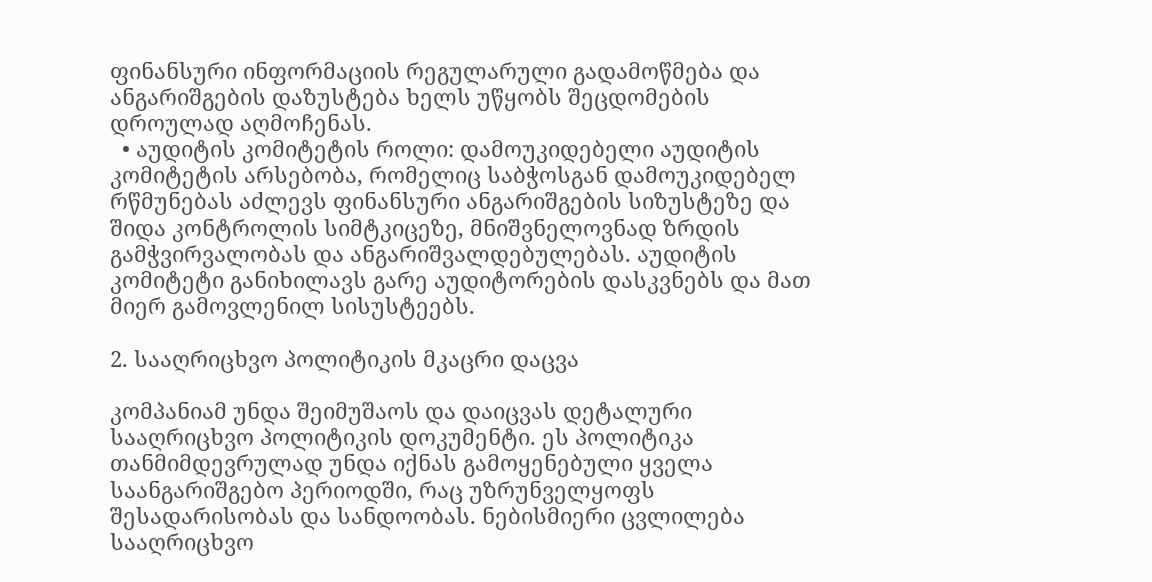ფინანსური ინფორმაციის რეგულარული გადამოწმება და ანგარიშგების დაზუსტება ხელს უწყობს შეცდომების დროულად აღმოჩენას.
  • აუდიტის კომიტეტის როლი: დამოუკიდებელი აუდიტის კომიტეტის არსებობა, რომელიც საბჭოსგან დამოუკიდებელ რწმუნებას აძლევს ფინანსური ანგარიშგების სიზუსტეზე და შიდა კონტროლის სიმტკიცეზე, მნიშვნელოვნად ზრდის გამჭვირვალობას და ანგარიშვალდებულებას. აუდიტის კომიტეტი განიხილავს გარე აუდიტორების დასკვნებს და მათ მიერ გამოვლენილ სისუსტეებს.

2. სააღრიცხვო პოლიტიკის მკაცრი დაცვა

კომპანიამ უნდა შეიმუშაოს და დაიცვას დეტალური სააღრიცხვო პოლიტიკის დოკუმენტი. ეს პოლიტიკა თანმიმდევრულად უნდა იქნას გამოყენებული ყველა საანგარიშგებო პერიოდში, რაც უზრუნველყოფს შესადარისობას და სანდოობას. ნებისმიერი ცვლილება სააღრიცხვო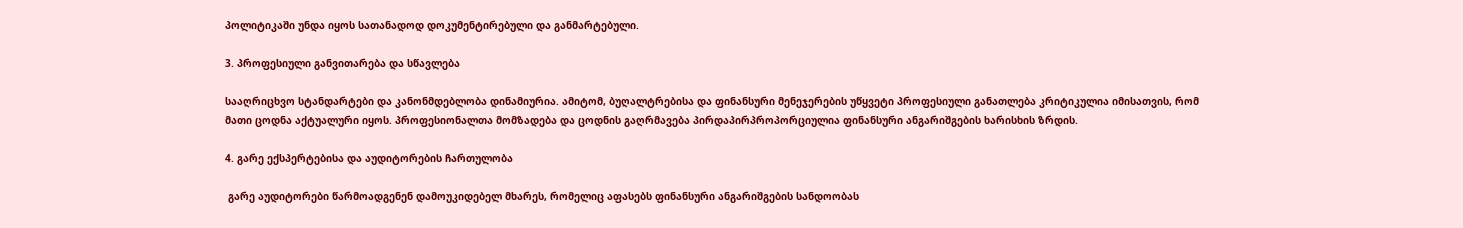პოლიტიკაში უნდა იყოს სათანადოდ დოკუმენტირებული და განმარტებული.

3. პროფესიული განვითარება და სწავლება

სააღრიცხვო სტანდარტები და კანონმდებლობა დინამიურია. ამიტომ, ბუღალტრებისა და ფინანსური მენეჯერების უწყვეტი პროფესიული განათლება კრიტიკულია იმისათვის, რომ მათი ცოდნა აქტუალური იყოს. პროფესიონალთა მომზადება და ცოდნის გაღრმავება პირდაპირპროპორციულია ფინანსური ანგარიშგების ხარისხის ზრდის.

4. გარე ექსპერტებისა და აუდიტორების ჩართულობა

 გარე აუდიტორები წარმოადგენენ დამოუკიდებელ მხარეს, რომელიც აფასებს ფინანსური ანგარიშგების სანდოობას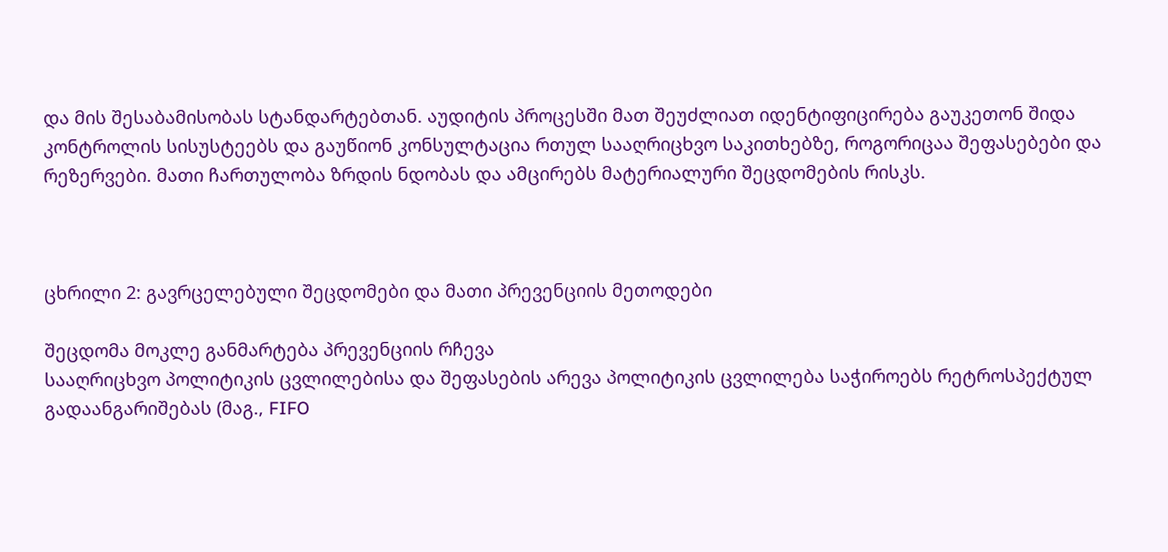და მის შესაბამისობას სტანდარტებთან. აუდიტის პროცესში მათ შეუძლიათ იდენტიფიცირება გაუკეთონ შიდა კონტროლის სისუსტეებს და გაუწიონ კონსულტაცია რთულ სააღრიცხვო საკითხებზე, როგორიცაა შეფასებები და რეზერვები. მათი ჩართულობა ზრდის ნდობას და ამცირებს მატერიალური შეცდომების რისკს.



ცხრილი 2: გავრცელებული შეცდომები და მათი პრევენციის მეთოდები

შეცდომა მოკლე განმარტება პრევენციის რჩევა
სააღრიცხვო პოლიტიკის ცვლილებისა და შეფასების არევა პოლიტიკის ცვლილება საჭიროებს რეტროსპექტულ გადაანგარიშებას (მაგ., FIFO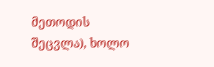მეთოდის შეცვლა), ხოლო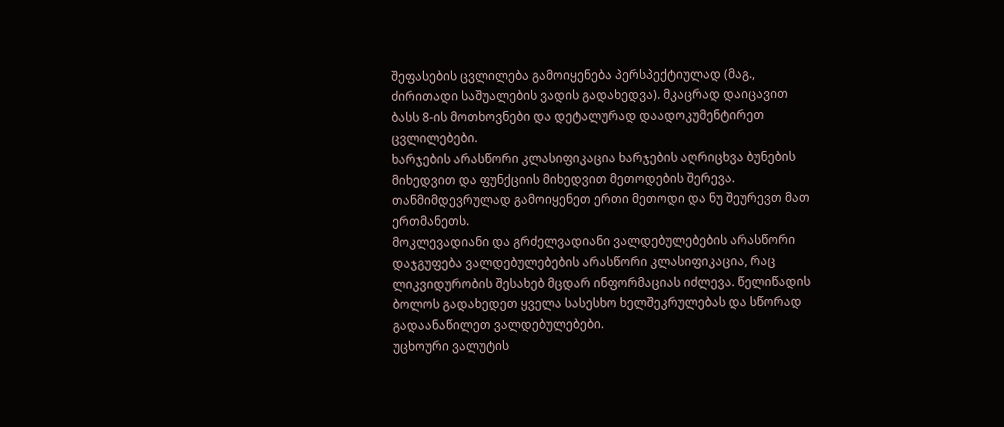შეფასების ცვლილება გამოიყენება პერსპექტიულად (მაგ., ძირითადი საშუალების ვადის გადახედვა). მკაცრად დაიცავით ბასს 8-ის მოთხოვნები და დეტალურად დაადოკუმენტირეთ ცვლილებები.
ხარჯების არასწორი კლასიფიკაცია ხარჯების აღრიცხვა ბუნების მიხედვით და ფუნქციის მიხედვით მეთოდების შერევა. თანმიმდევრულად გამოიყენეთ ერთი მეთოდი და ნუ შეურევთ მათ ერთმანეთს.
მოკლევადიანი და გრძელვადიანი ვალდებულებების არასწორი დაჯგუფება ვალდებულებების არასწორი კლასიფიკაცია, რაც ლიკვიდურობის შესახებ მცდარ ინფორმაციას იძლევა. წელიწადის ბოლოს გადახედეთ ყველა სასესხო ხელშეკრულებას და სწორად გადაანაწილეთ ვალდებულებები.
უცხოური ვალუტის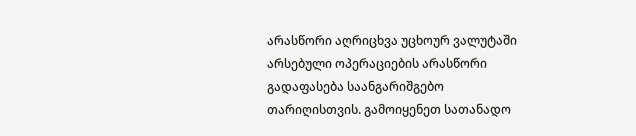არასწორი აღრიცხვა უცხოურ ვალუტაში არსებული ოპერაციების არასწორი გადაფასება საანგარიშგებო თარიღისთვის. გამოიყენეთ სათანადო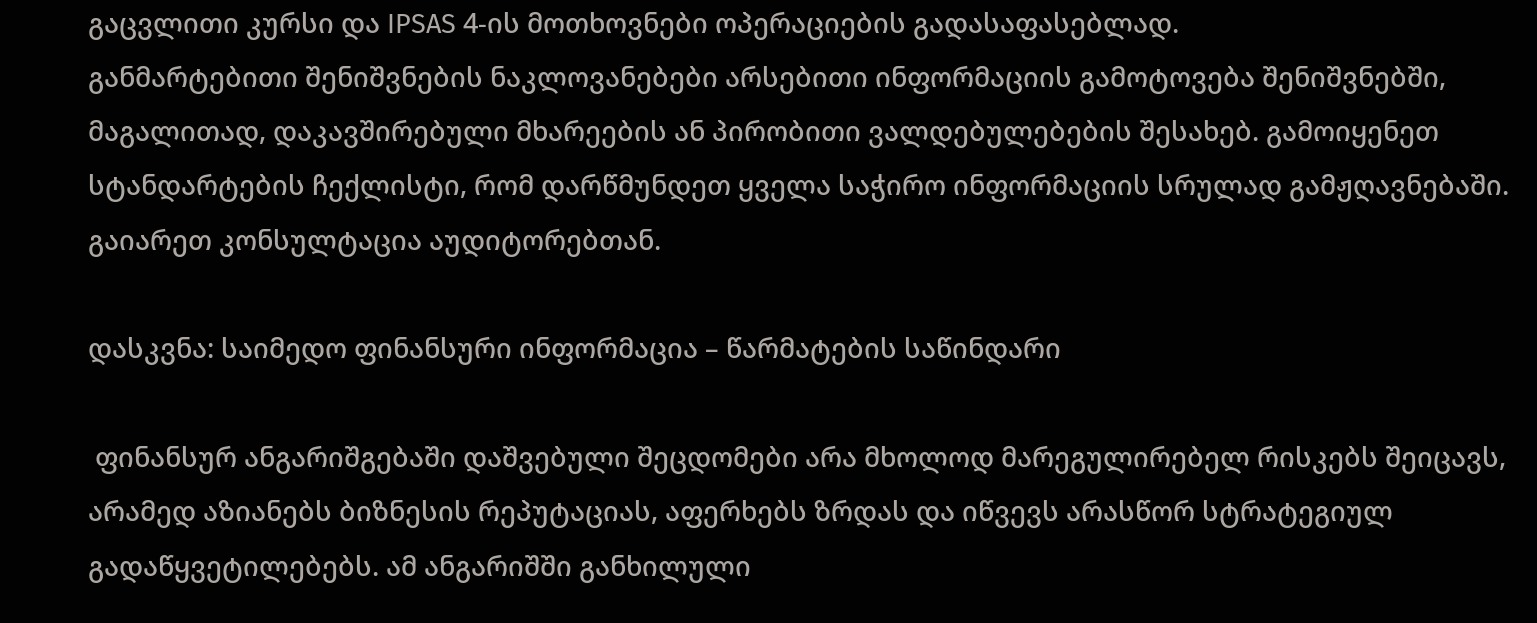გაცვლითი კურსი და IPSAS 4-ის მოთხოვნები ოპერაციების გადასაფასებლად.
განმარტებითი შენიშვნების ნაკლოვანებები არსებითი ინფორმაციის გამოტოვება შენიშვნებში, მაგალითად, დაკავშირებული მხარეების ან პირობითი ვალდებულებების შესახებ. გამოიყენეთ სტანდარტების ჩექლისტი, რომ დარწმუნდეთ ყველა საჭირო ინფორმაციის სრულად გამჟღავნებაში. გაიარეთ კონსულტაცია აუდიტორებთან.

დასკვნა: საიმედო ფინანსური ინფორმაცია – წარმატების საწინდარი

 ფინანსურ ანგარიშგებაში დაშვებული შეცდომები არა მხოლოდ მარეგულირებელ რისკებს შეიცავს, არამედ აზიანებს ბიზნესის რეპუტაციას, აფერხებს ზრდას და იწვევს არასწორ სტრატეგიულ გადაწყვეტილებებს. ამ ანგარიშში განხილული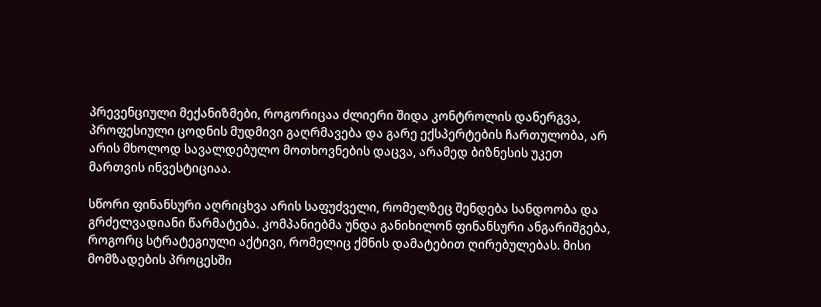პრევენციული მექანიზმები, როგორიცაა ძლიერი შიდა კონტროლის დანერგვა, პროფესიული ცოდნის მუდმივი გაღრმავება და გარე ექსპერტების ჩართულობა, არ არის მხოლოდ სავალდებულო მოთხოვნების დაცვა, არამედ ბიზნესის უკეთ მართვის ინვესტიციაა.

სწორი ფინანსური აღრიცხვა არის საფუძველი, რომელზეც შენდება სანდოობა და გრძელვადიანი წარმატება. კომპანიებმა უნდა განიხილონ ფინანსური ანგარიშგება, როგორც სტრატეგიული აქტივი, რომელიც ქმნის დამატებით ღირებულებას. მისი მომზადების პროცესში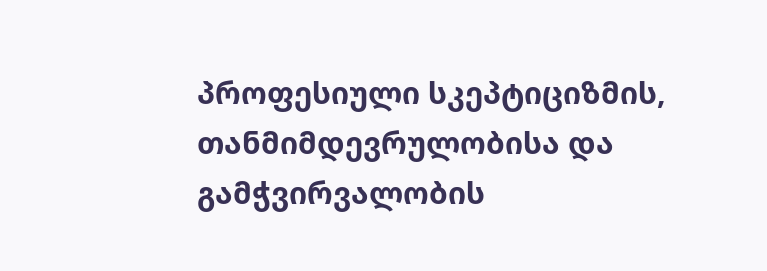პროფესიული სკეპტიციზმის, თანმიმდევრულობისა და გამჭვირვალობის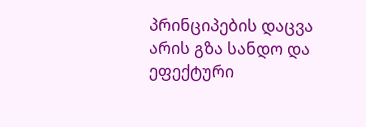პრინციპების დაცვა არის გზა სანდო და ეფექტური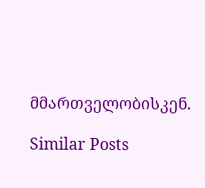მმართველობისკენ.

Similar Posts